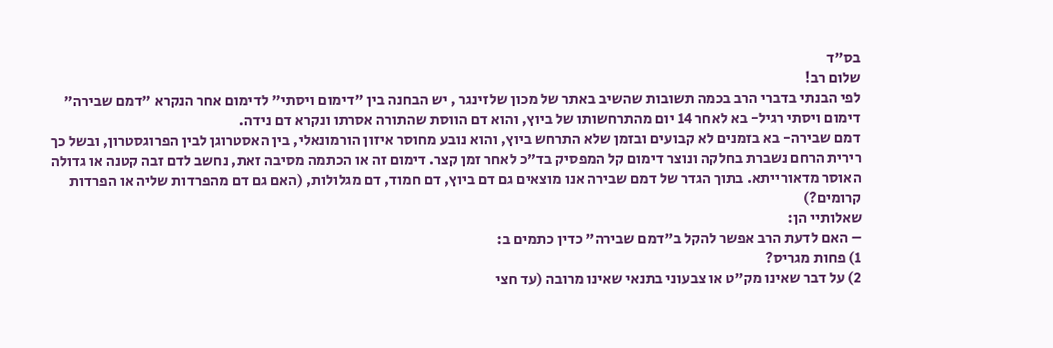בס"ד
שלום רב!
לפי הבנתי בדברי הרב בכמה תשובות שהשיב באתר של מכון שלזינגר , יש הבחנה בין "דימום ויסתי" לדימום אחר הנקרא "דמם שבירה"
דימום ויסתי רגיל- בא לאחר 14 יום מהתרחשותו של ביוץ, והוא דם הווסת שהתורה אסרתו ונקרא דם נידה.
דמם שבירה- בא בזמנים לא קבועים ובזמן שלא התרחש ביוץ, והוא נובע מחוסר איזון הורמונאלי, בין האסטרוגן לבין הפרוגסטרון, ובשל כך רירית הרחם נשברת בחלקה ונוצר דימום קל המפסיק בד"כ לאחר זמן קצר. דימום זה או הכתמה מסיבה זאת, נחשב לדם זבה קטנה או גדולה האוסר מדאורייתא. בתוך הגדר של דמם שבירה אנו מוצאים גם דם ביוץ, דם חמוד, דם מגלולות, (האם גם דם מהפרדות שליה או הפרדות קרומים?)
שאלותיי הן:
– האם לדעת הרב אפשר להקל ב"דמם שבירה" כדין כתמים ב:
1) פחות מגריס?
2) על דבר שאינו מק"ט או צבעוני בתנאי שאינו מרובה (עד חצי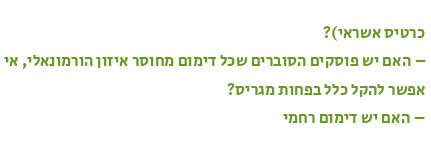כרטיס אשראי)?
– האם יש פוסקים הסוברים שכל דימום מחוסר איזון הורמונאלי, אי אפשר להקל כלל בפחות מגריס?
– האם יש דימום רחמי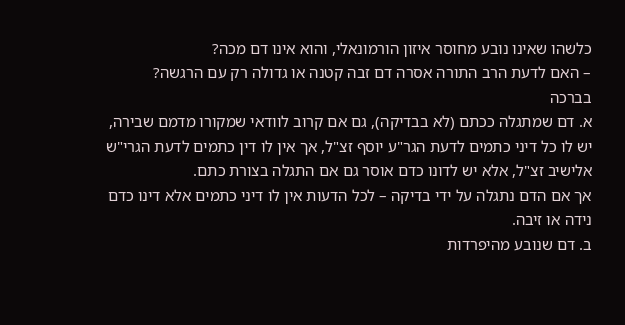כלשהו שאינו נובע מחוסר איזון הורמונאלי, והוא אינו דם מכה?
– האם לדעת הרב התורה אסרה דם זבה קטנה או גדולה רק עם הרגשה?
בברכה
א. דם שמתגלה ככתם (לא בבדיקה), גם אם קרוב לוודאי שמקורו מדמם שבירה, יש לו כל דיני כתמים לדעת הגר"ע יוסף זצ"ל, אך אין לו דין כתמים לדעת הגרי"ש אלישיב זצ"ל, אלא יש לדונו כדם אוסר גם אם התגלה בצורת כתם.
אך אם הדם נתגלה על ידי בדיקה – לכל הדעות אין לו דיני כתמים אלא דינו כדם נידה או זיבה.
ב. דם שנובע מהיפרדות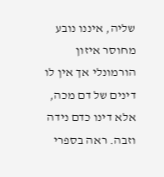שליה, איננו נובע מחוסר איזון הורמונלי אך אין לו דינים של דם מכה, אלא דינו כדם נידה וזבה. ראה בספרי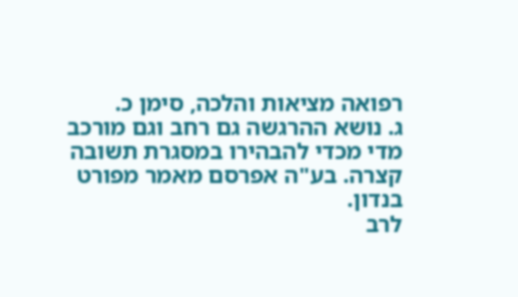רפואה מציאות והלכה, סימן כ.
ג. נושא ההרגשה גם רחב וגם מורכב מדי מכדי להבהירו במסגרת תשובה קצרה. בע"ה אפרסם מאמר מפורט בנדון.
לרב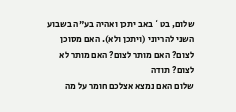שלום, בט` באב יתכן ואהיה בע"ה בשבוע השני להריוני (ויתכן ולא). האם מסוכן לצום? האם מותר לצום? האם מותר לא לצום? תודה
שלום האם נמצא אצלכם חומר על מה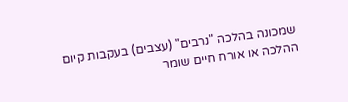שמכונה בהלכה "נרבים" (עצבים) בעקבות קיום ההלכה או אורח חיים שומר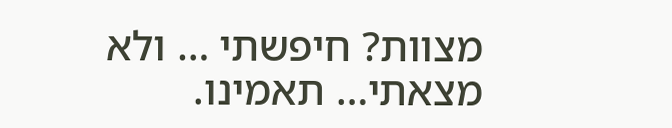מצוות? חיפשתי … ולא מצאתי… תאמינו.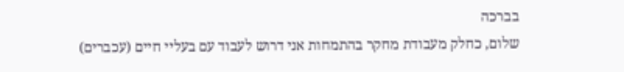בברכה
שלום, כחלק מעבודת מחקר בהתמחות אני דרוש לעבוד עם בעליי חיים (עכברים)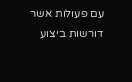עם פעולות אשר דורשות ביצוע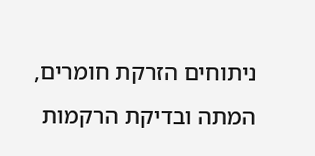ניתוחים הזרקת חומרים, המתה ובדיקת הרקמות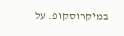במיקרוסקופ. על